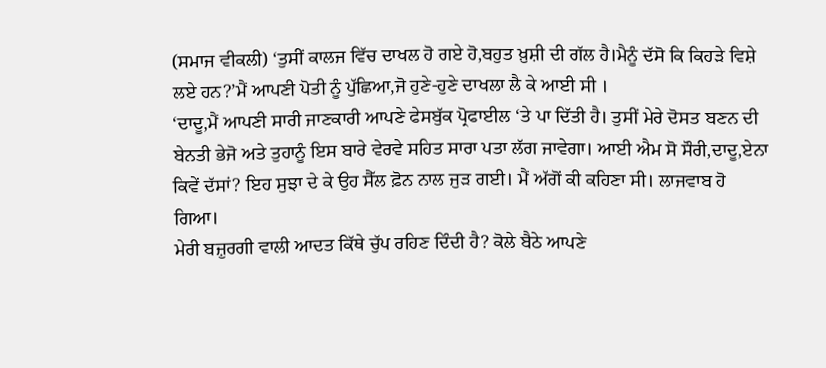(ਸਮਾਜ ਵੀਕਲੀ) ‘ਤੁਸੀਂ ਕਾਲਜ ਵਿੱਚ ਦਾਖਲ ਹੋ ਗਏ ਹੋ,ਬਹੁਤ ਖ਼ੁਸ਼ੀ ਦੀ ਗੱਲ ਹੈ।ਮੈਨੂੰ ਦੱਸੋ ਕਿ ਕਿਹੜੇ ਵਿਸ਼ੇ ਲਏ ਹਨ?’ਮੈਂ ਆਪਣੀ ਪੋਤੀ ਨੂੰ ਪੁੱਛਿਆ,ਜੋ ਹੁਣੇ-ਹੁਣੇ ਦਾਖਲਾ ਲੈ ਕੇ ਆਈ ਸੀ ।
‘ਦਾਦੂ,ਮੈਂ ਆਪਣੀ ਸਾਰੀ ਜਾਣਕਾਰੀ ਆਪਣੇ ਫੇਸਬੁੱਕ ਪ੍ਰੋਫਾਈਲ ‘ਤੇ ਪਾ ਦਿੱਤੀ ਹੈ। ਤੁਸੀਂ ਮੇਰੇ ਦੋਸਤ ਬਣਨ ਦੀ ਬੇਨਤੀ ਭੇਜੋ ਅਤੇ ਤੁਹਾਨੂੰ ਇਸ ਬਾਰੇ ਵੇਰਵੇ ਸਹਿਤ ਸਾਰਾ ਪਤਾ ਲੱਗ ਜਾਵੇਗਾ। ਆਈ ਐਮ ਸੋ ਸੌਰੀ,ਦਾਦੂ,ਏਨਾ ਕਿਵੇਂ ਦੱਸਾਂ? ਇਹ ਸੁਝਾ ਦੇ ਕੇ ਉਹ ਸੈੱਲ ਫ਼ੋਨ ਨਾਲ ਜੁੜ ਗਈ। ਮੈਂ ਅੱਗੋਂ ਕੀ ਕਹਿਣਾ ਸੀ। ਲਾਜਵਾਬ ਹੋ ਗਿਆ।
ਮੇਰੀ ਬਜ਼ੁਰਗੀ ਵਾਲੀ ਆਦਤ ਕਿੱਥੇ ਚੁੱਪ ਰਹਿਣ ਦਿੰਦੀ ਹੈ? ਕੋਲੇ ਬੈਠੇ ਆਪਣੇ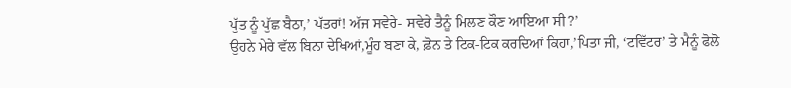ਪੁੱਤ ਨੂੰ ਪੁੱਛ ਬੈਠਾ,’ ਪੱਤਰਾਂ! ਅੱਜ ਸਵੇਰੇ- ਸਵੇਰੇ ਤੈਨੂੰ ਮਿਲਣ ਕੌਣ ਆਇਆ ਸੀ?’
ਉਹਨੇ ਮੇਰੇ ਵੱਲ ਬਿਨਾ ਦੇਖਿਆਂ,ਮੂੰਹ ਬਣਾ ਕੇ, ਫ਼ੋਨ ਤੇ ਟਿਕ-ਟਿਕ ਕਰਦਿਆਂ ਕਿਹਾ,’ਪਿਤਾ ਜੀ, ‘ਟਵਿੱਟਰ’ ਤੇ ਮੈਨੂੰ ਫੋਲੋ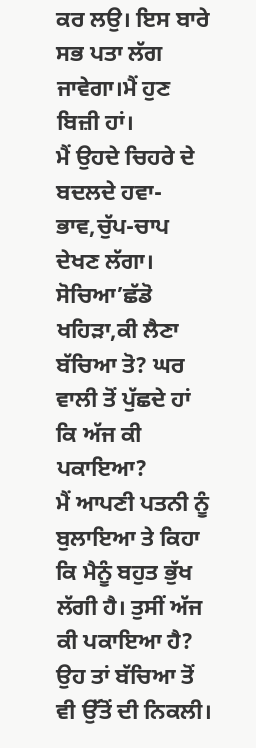ਕਰ ਲਉ। ਇਸ ਬਾਰੇ ਸਭ ਪਤਾ ਲੱਗ ਜਾਵੇਗਾ।ਮੈਂ ਹੁਣ ਬਿਜ਼ੀ ਹਾਂ।
ਮੈਂ ਉਹਦੇ ਚਿਹਰੇ ਦੇ ਬਦਲਦੇ ਹਵਾ-ਭਾਵ,ਚੁੱਪ-ਚਾਪ ਦੇਖਣ ਲੱਗਾ। ਸੋਚਿਆ’ਛੱਡੋ ਖਹਿੜਾ,ਕੀ ਲੈਣਾ ਬੱਚਿਆ ਤੋ? ਘਰ ਵਾਲੀ ਤੋਂ ਪੁੱਛਦੇ ਹਾਂ ਕਿ ਅੱਜ ਕੀ ਪਕਾਇਆ?
ਮੈਂ ਆਪਣੀ ਪਤਨੀ ਨੂੰ ਬੁਲਾਇਆ ਤੇ ਕਿਹਾ ਕਿ ਮੈਨੂੰ ਬਹੁਤ ਭੁੱਖ ਲੱਗੀ ਹੈ। ਤੁਸੀਂ ਅੱਜ ਕੀ ਪਕਾਇਆ ਹੈ? ਉਹ ਤਾਂ ਬੱਚਿਆ ਤੋਂ ਵੀ ਉੱਤੋਂ ਦੀ ਨਿਕਲੀ।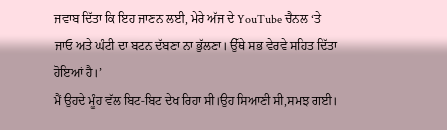ਜਵਾਬ ਦਿੱਤਾ ਕਿ ਇਹ ਜਾਣਨ ਲਈ, ਮੇਰੇ ਅੱਜ ਦੇ YouTube ਚੈਨਲ ‘ਤੇ ਜਾਓ ਅਤੇ ਘੰਟੀ ਦਾ ਬਟਨ ਦੱਬਣਾ ਨਾ ਭੁੱਲਣਾ। ਉੱਥੇ ਸਭ ਵੇਰਵੇ ਸਹਿਤ ਦਿੱਤਾ ਹੋਇਆਂ ਹੈ।’
ਮੈਂ ਉਹਦੇ ਮੂੰਹ ਵੱਲ ਬਿਟ-ਬਿਟ ਦੇਖ ਰਿਹਾ ਸੀ।ਉਹ ਸਿਆਣੀ ਸੀ,ਸਮਝ ਗਈ।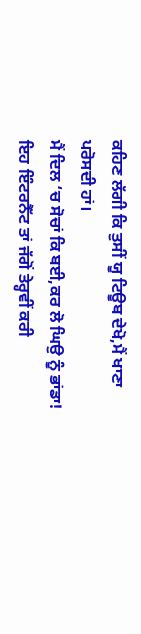ਕਹਿਣ ਲੱਗੀ ਕਿ ਤੁਸੀਂ ਯੂ ਟਿਊਬ ਦੇਖੋ,ਮੈਂ ਖਾਣਾ ਪਰੋਸਦੀ ਹਾਂ।
ਮੈਂ ਦਿਲ ‘ਚ ਸੋਚਾਂ ਕਿ ਬਈ,ਕਰ ਲੋ ਘਿਉ ਨੂੰ ਭਾਂਡਾ! ਇਹ ਇੰਟਰਨੈੱਟ ਤਾਂ ਜੱਗੋਂ ਤੇਰ੍ਹਵੀਂ ਕਰੀ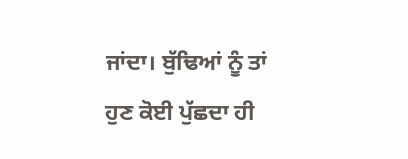ਜਾਂਦਾ। ਬੁੱਢਿਆਂ ਨੂੰ ਤਾਂ ਹੁਣ ਕੋਈ ਪੁੱਛਦਾ ਹੀ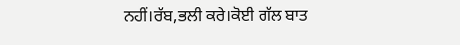ਨਹੀਂ।ਰੱਬ,ਭਲੀ ਕਰੇ।ਕੋਈ ਗੱਲ ਬਾਤ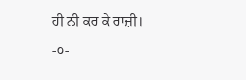ਹੀ ਨੀ ਕਰ ਕੇ ਰਾਜ਼ੀ।
-੦-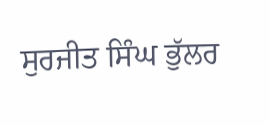ਸੁਰਜੀਤ ਸਿੰਘ ਭੁੱਲਰ